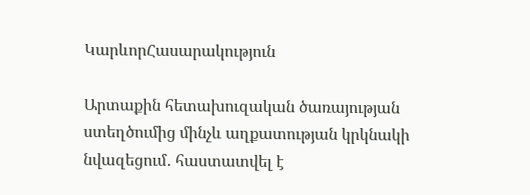ԿարևորՀասարակություն

Արտաքին հետախուզական ծառայության ստեղծումից մինչև աղքատության կրկնակի նվազեցում․ հաստատվել է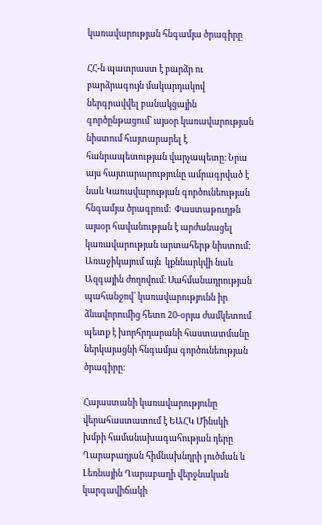կառավարության հնգամյա ծրագիրը

ՀՀ-ն պատրաստ է բարձր ու բարձրագույն մակարդակով ներգրավվել բանակցային գործընթացում՝ այսօր կառավարության նիստում հայտարարել է հանրապետության վարչապետը։ Նրա այս հայտարարությունը ամրագրված է  նաև Կառավարության գործունեության հնգամյա ծրագրում։  Փաստաթուղթն այսօր հավանության է արժանացել կառավարության արտահերթ նիստում։ Առաջիկայում այն  կքննարկվի նաև Ազգային ժողովում։ Սահմանադրության պահանջով՝ կառավարությունն իր ձևավորումից հետո 20-օրյա ժամկետում պետք է խորհրդարանի հաստատմանը ներկայացնի հնգամյա գործունեության ծրագիրը։

Հայաստանի կառավարությունը վերահաստատում է ԵԱՀԿ Մինսկի խմբի համանախագահության դերը Ղարաբաղյան հիմնախնդրի լուծման և Լեռնային Ղարաբաղի վերջնական կարգավիճակի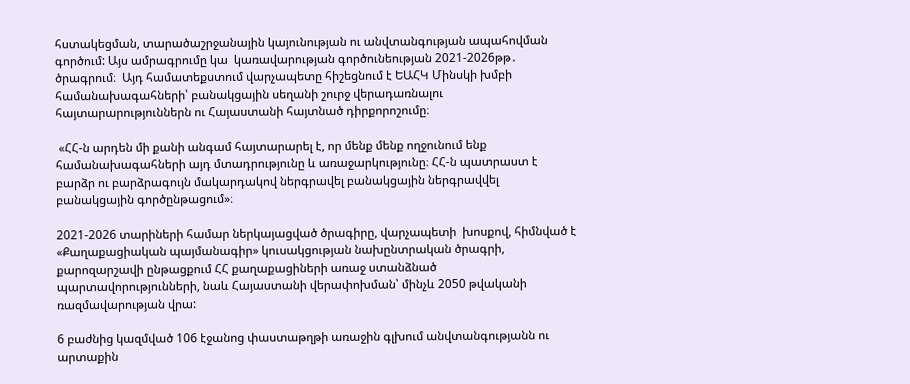հստակեցման, տարածաշրջանային կայունության ու անվտանգության ապահովման գործում: Այս ամրագրումը կա  կառավարության գործունեության 2021-2026թթ․ ծրագրում։  Այդ համատեքստում վարչապետը հիշեցնում է ԵԱՀԿ Մինսկի խմբի համանախագահների՝ բանակցային սեղանի շուրջ վերադառնալու հայտարարություններն ու Հայաստանի հայտնած դիրքորոշումը։

 «ՀՀ-ն արդեն մի քանի անգամ հայտարարել է, որ մենք մենք ողջունում ենք համանախագահների այդ մտադրությունը և առաջարկությունը։ ՀՀ-ն պատրաստ է բարձր ու բարձրագույն մակարդակով ներգրավել բանակցային ներգրավվել բանակցային գործընթացում»։

2021-2026 տարիների համար ներկայացված ծրագիրը, վարչապետի  խոսքով, հիմնված է «Քաղաքացիական պայմանագիր» կուսակցության նախընտրական ծրագրի, քարոզարշավի ընթացքում ՀՀ քաղաքացիների առաջ ստանձնած պարտավորությունների, նաև Հայաստանի վերափոխման՝ մինչև 2050 թվականի ռազմավարության վրա:

6 բաժնից կազմված 106 էջանոց փաստաթղթի առաջին գլխում անվտանգությանն ու արտաքին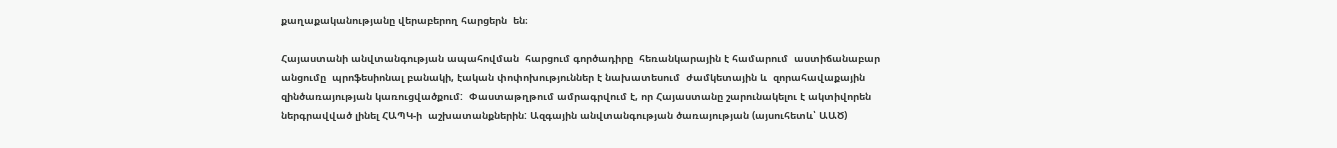քաղաքականությանը վերաբերող հարցերն  են։

Հայաստանի անվտանգության ապահովման  հարցում գործադիրը  հեռանկարային է համարում  աստիճանաբար անցումը  պրոֆեսիոնալ բանակի, էական փոփոխություններ է նախատեսում  ժամկետային և  զորահավաքային զինծառայության կառուցվածքում:  Փաստաթղթում ամրագրվում է, որ Հայաստանը շարունակելու է ակտիվորեն ներգրավված լինել ՀԱՊԿ-ի  աշխատանքներին: Ազգային անվտանգության ծառայության (այսուհետև՝ ԱԱԾ)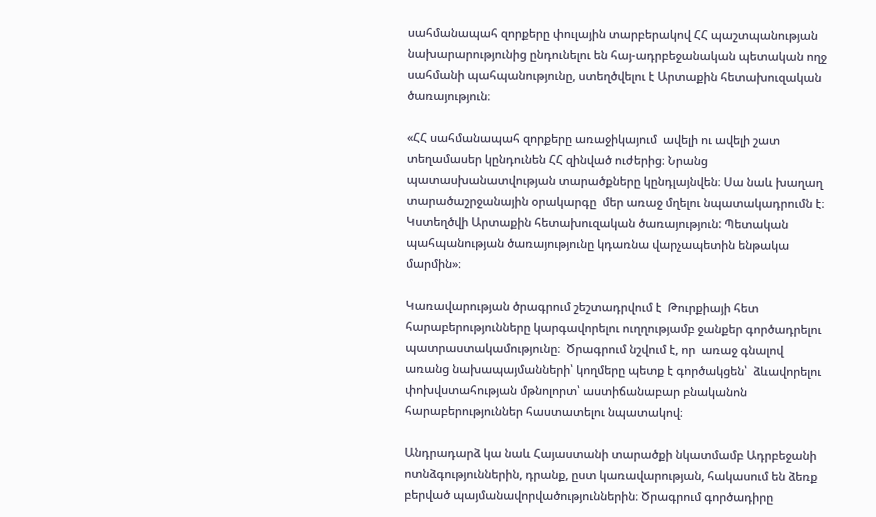սահմանապահ զորքերը փուլային տարբերակով ՀՀ պաշտպանության նախարարությունից ընդունելու են հայ-ադրբեջանական պետական ողջ սահմանի պահպանությունը, ստեղծվելու է Արտաքին հետախուզական ծառայություն։

«ՀՀ սահմանապահ զորքերը առաջիկայում  ավելի ու ավելի շատ տեղամասեր կընդունեն ՀՀ զինված ուժերից։ Նրանց պատասխանատվության տարածքները կընդլայնվեն։ Սա նաև խաղաղ տարածաշրջանային օրակարգը  մեր առաջ մղելու նպատակադրումն է։ Կստեղծվի Արտաքին հետախուզական ծառայություն: Պետական պահպանության ծառայությունը կդառնա վարչապետին ենթակա մարմին»։

Կառավարության ծրագրում շեշտադրվում է  Թուրքիայի հետ հարաբերությունները կարգավորելու ուղղությամբ ջանքեր գործադրելու պատրաստակամությունը։  Ծրագրում նշվում է, որ  առաջ գնալով առանց նախապայմանների՝ կողմերը պետք է գործակցեն՝  ձևավորելու փոխվստահության մթնոլորտ՝ աստիճանաբար բնականոն հարաբերություններ հաստատելու նպատակով։

Անդրադարձ կա նաև Հայաստանի տարածքի նկատմամբ Ադրբեջանի ոտնձգություններին, դրանք, ըստ կառավարության, հակասում են ձեռք բերված պայմանավորվածություններին։ Ծրագրում գործադիրը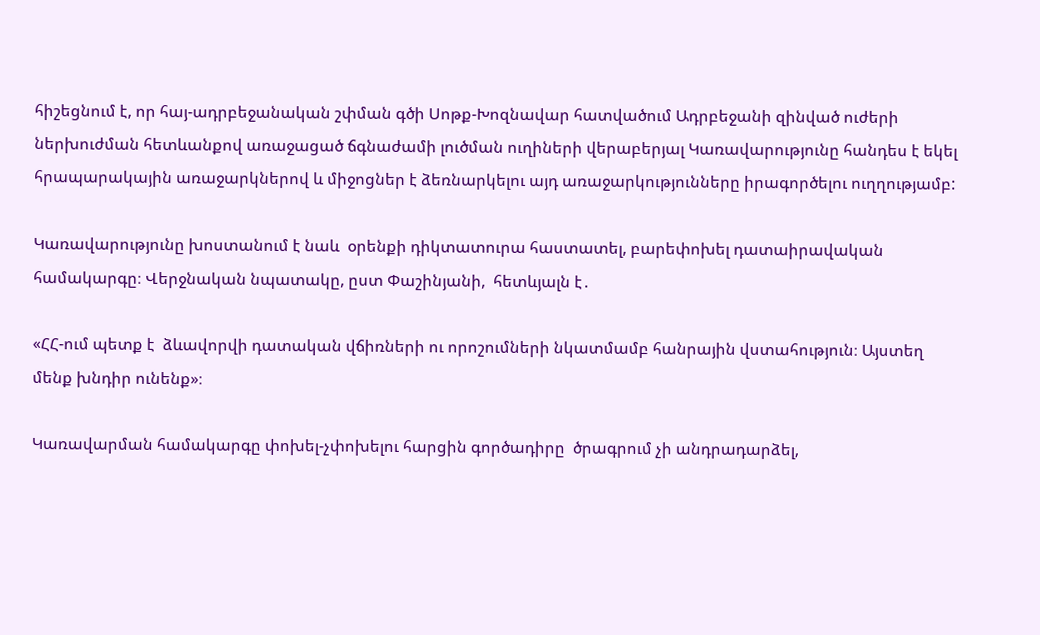հիշեցնում է, որ հայ-ադրբեջանական շփման գծի Սոթք-Խոզնավար հատվածում Ադրբեջանի զինված ուժերի ներխուժման հետևանքով առաջացած ճգնաժամի լուծման ուղիների վերաբերյալ Կառավարությունը հանդես է եկել հրապարակային առաջարկներով և միջոցներ է ձեռնարկելու այդ առաջարկությունները իրագործելու ուղղությամբ:

Կառավարությունը խոստանում է նաև  օրենքի դիկտատուրա հաստատել, բարեփոխել դատաիրավական համակարգը։ Վերջնական նպատակը, ըստ Փաշինյանի,  հետևյալն է․

«ՀՀ-ում պետք է  ձևավորվի դատական վճիռների ու որոշումների նկատմամբ հանրային վստահություն։ Այստեղ մենք խնդիր ունենք»։

Կառավարման համակարգը փոխել-չփոխելու հարցին գործադիրը  ծրագրում չի անդրադարձել,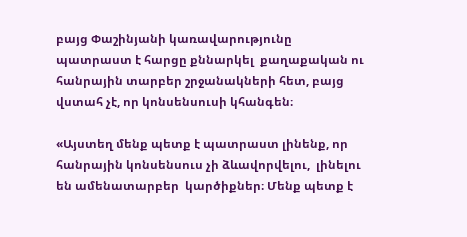բայց Փաշինյանի կառավարությունը պատրաստ է հարցը քննարկել  քաղաքական ու հանրային տարբեր շրջանակների հետ, բայց վստահ չէ, որ կոնսենսուսի կհանգեն։

«Այստեղ մենք պետք է պատրաստ լինենք, որ  հանրային կոնսենսուս չի ձևավորվելու,  լինելու են ամենատարբեր  կարծիքներ։ Մենք պետք է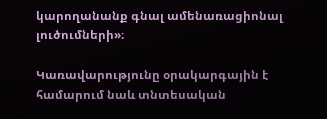կարողանանք գնալ ամենառացիոնալ լուծումների»։

Կառավարությունը օրակարգային է համարում նաև տնտեսական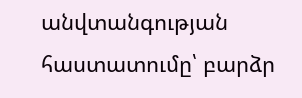անվտանգության հաստատումը՝ բարձր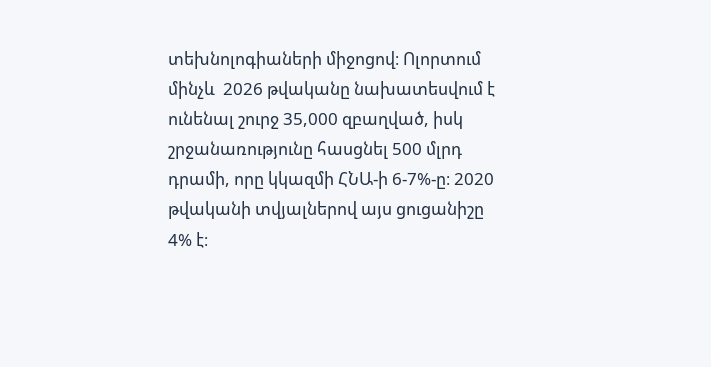տեխնոլոգիաների միջոցով։ Ոլորտում մինչև  2026 թվականը նախատեսվում է ունենալ շուրջ 35,000 զբաղված, իսկ շրջանառությունը հասցնել 500 մլրդ դրամի, որը կկազմի ՀՆԱ-ի 6-7%-ը։ 2020 թվականի տվյալներով այս ցուցանիշը 4% է։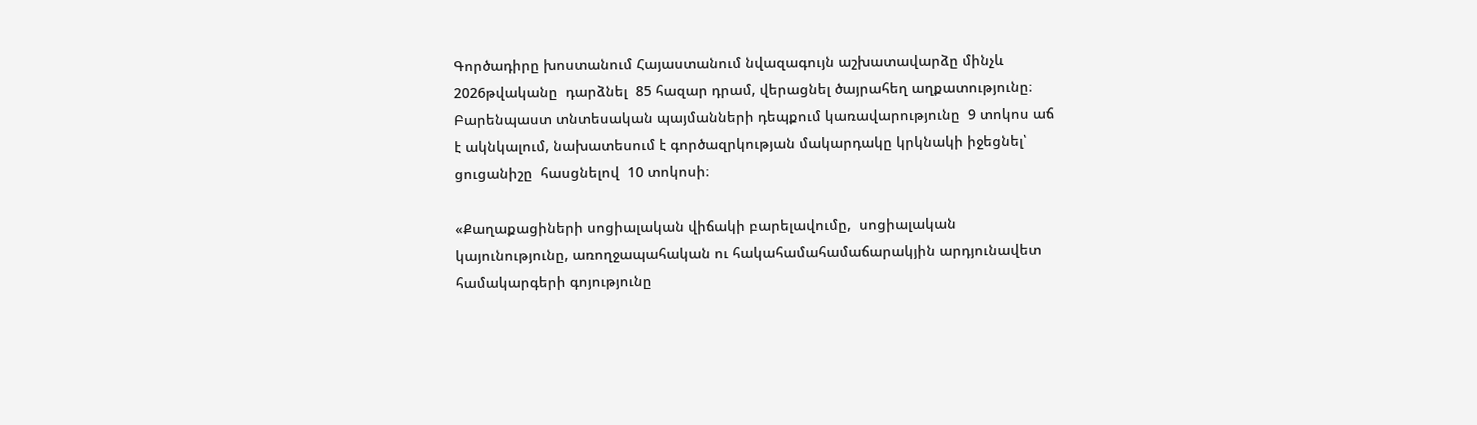Գործադիրը խոստանում Հայաստանում նվազագույն աշխատավարձը մինչև 2026թվականը  դարձնել  85 հազար դրամ, վերացնել ծայրահեղ աղքատությունը։ Բարենպաստ տնտեսական պայմանների դեպքում կառավարությունը  9 տոկոս աճ է ակնկալում, նախատեսում է գործազրկության մակարդակը կրկնակի իջեցնել՝ ցուցանիշը  հասցնելով  10 տոկոսի։

«Քաղաքացիների սոցիալական վիճակի բարելավումը,  սոցիալական կայունությունը, առողջապահական ու հակահամահամաճարակյին արդյունավետ համակարգերի գոյությունը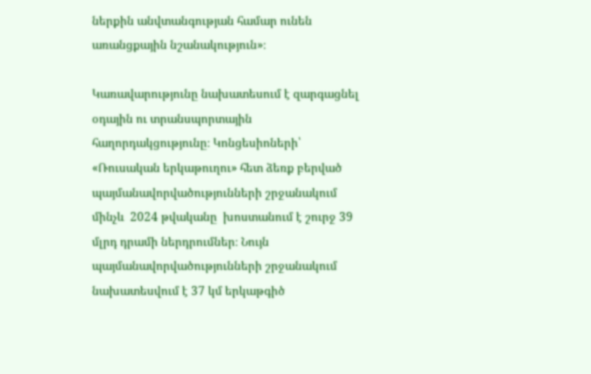ներքին անվտանգության համար ունեն առանցքային նշանակություն»։

Կառավարությունը նախատեսում է զարգացնել օդային ու տրանսպորտային հաղորդակցությունը։ Կոնցեսիոների՝ «Ռուսական երկաթուղու» հետ ձեռք բերված պայմանավորվածությունների շրջանակում մինչև  2024 թվականը  խոստանում է շուրջ 39 մլրդ դրամի ներդրումներ։ Նույն պայմանավորվածությունների շրջանակում նախատեսվում է 37 կմ երկաթգիծ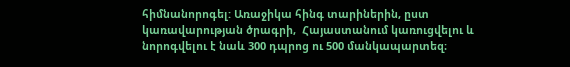հիմնանորոգել: Առաջիկա հինգ տարիներին, ըստ կառավարության ծրագրի,  Հայաստանում կառուցվելու և նորոգվելու է նաև 300 դպրոց ու 500 մանկապարտեզ։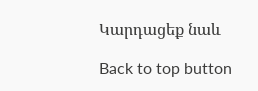Կարդացեք նաև

Back to top button